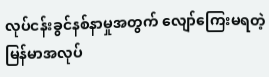လုပ်ငန်းခွင်နစ်နာမှုအတွက် လျော်ကြေးမရတဲ့ မြန်မာအလုပ်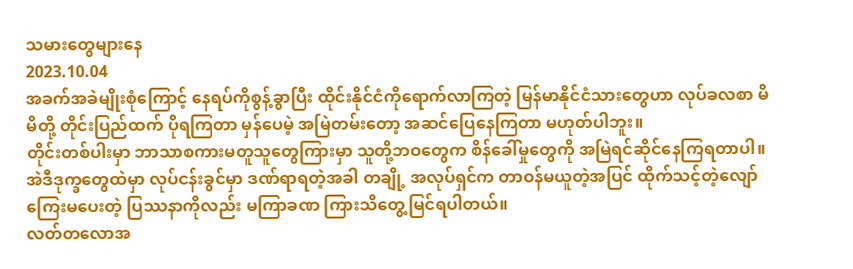သမားတွေများနေ
2023.10.04
အခက်အခဲမျိုးစုံကြောင့် နေရပ်ကိုစွန့်ခွာပြီး ထိုင်းနိုင်ငံကိုရောက်လာကြတဲ့ မြန်မာနိုင်ငံသားတွေဟာ လုပ်ခလစာ မိမိတို့ တိုင်းပြည်ထက် ပိုရကြတာ မှန်ပေမဲ့ အမြဲတမ်းတော့ အဆင်ပြေနေကြတာ မဟုတ်ပါဘူး။
တိုင်းတစ်ပါးမှာ ဘာသာစကားမတူသူတွေကြားမှာ သူတို့ဘဝတွေက စိန်ခေါ်မှုတွေကို အမြဲရင်ဆိုင်နေကြရတာပါ။ အဲဒီဒုက္ခတွေထဲမှာ လုပ်ငန်းခွင်မှာ ဒဏ်ရာရတဲ့အခါ တချို့ အလုပ်ရှင်က တာဝန်မယူတဲ့အပြင် ထိုက်သင့်တဲ့လျော်ကြေးမပေးတဲ့ ပြဿနာကိုလည်း မကြာခဏ ကြားသိတွေ့မြင်ရပါတယ်။
လတ်တလောအ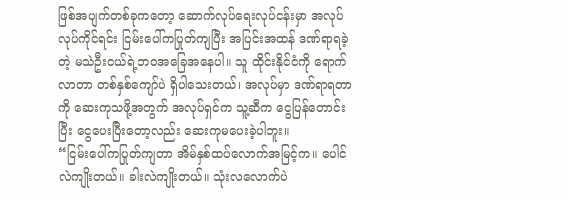ဖြစ်အပျက်တစ်ခုကတော့ ဆောက်လုပ်ရေးလုပ်ငန်းမှာ အလုပ်လုပ်ကိုင်ရင်း ငြမ်းပေါ်ကပြုတ်ကျပြီး အပြင်းအထန် ဒဏ်ရာရခဲ့တဲ့ မသဲဦးငယ်ရဲ့ဘဝအခြေအနေပါ။ သူ ထိုင်းနိုင်ငံကို ရောက်လာတာ တစ်နှစ်ကျော်ပဲ ရှိပါသေးတယ်၊ အလုပ်မှာ ဒဏ်ရာရတာကို ဆေးကုသဖို့အတွက် အလုပ်ရှင်က သူ့ဆီက ငွေပြန်တောင်းပြီး ငွေပေးပြီးတော့လည်း ဆေးကုမပေးခဲ့ပါဘူး။
“ငြမ်းပေါ်ကပြုတ်ကျတာ အိမ်နှစ်ထပ်လောက်အမြင့်က။ ပေါင်လဲကျိုးတယ်။ ခါးလဲကျိုးတယ်။ သုံးလလောက်ပဲ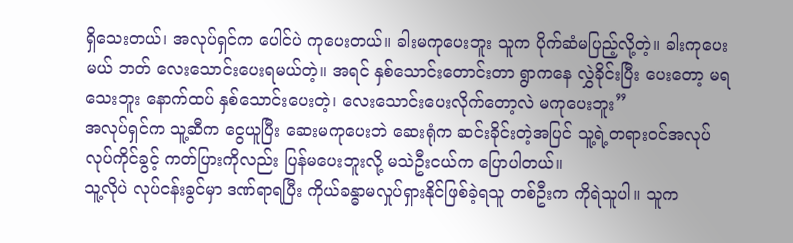ရှိသေးတယ်၊ အလုပ်ရှင်က ပေါင်ပဲ ကုပေးတယ်။ ခါးမကုပေးဘူး သူက ပိုက်ဆံမပြည့်လို့တဲ့။ ခါးကုပေးမယ် ဘတ် လေးသောင်းပေးရမယ်တဲ့။ အရင် နှစ်သောင်းတောင်းတာ ရွာကနေ လွှဲခိုင်းပြီး ပေးတော့ မရသေးဘူး နောက်ထပ် နှစ်သောင်းပေးတဲ့၊ လေးသောင်းပေးလိုက်တော့လဲ မကုပေးဘူး”
အလုပ်ရှင်က သူ့ဆီက ငွေယူပြီး ဆေးမကုပေးဘဲ ဆေးရုံက ဆင်းခိုင်းတဲ့အပြင် သူ့ရဲ့တရားဝင်အလုပ်လုပ်ကိုင်ခွင့် ကတ်ပြားကိုလည်း ပြန်မပေးဘူးလို့ မသဲဦးငယ်က ပြောပါတယ်။
သူ့လိုပဲ လုပ်ငန်းခွင်မှာ ဒဏ်ရာရပြီး ကိုယ်ခန္ဓာမလှုပ်ရှားနိုင်ဖြစ်ခဲ့ရသူ တစ်ဦးက ကိုရဲသူပါ။ သူက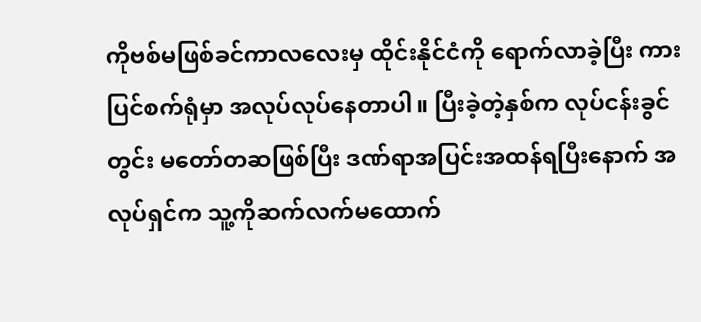ကိုဗစ်မဖြစ်ခင်ကာလလေးမှ ထိုင်းနိုင်ငံကို ရောက်လာခဲ့ပြီး ကားပြင်စက်ရုံမှာ အလုပ်လုပ်နေတာပါ။ ပြီးခဲ့တဲ့နှစ်က လုပ်ငန်းခွင်တွင်း မတော်တဆဖြစ်ပြီး ဒဏ်ရာအပြင်းအထန်ရပြီးနောက် အလုပ်ရှင်က သူ့ကိုဆက်လက်မထောက်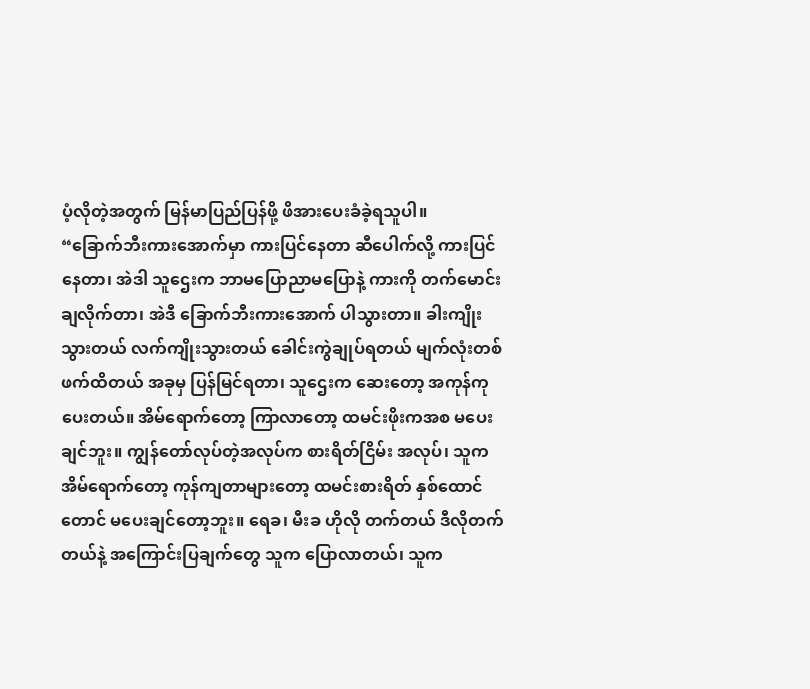ပံ့လိုတဲ့အတွက် မြန်မာပြည်ပြန်ဖို့ ဖိအားပေးခံခဲ့ရသူပါ။
“ခြောက်ဘီးကားအောက်မှာ ကားပြင်နေတာ ဆီပေါက်လို့ ကားပြင်နေတာ၊ အဲဒါ သူဌေးက ဘာမပြောညာမပြောနဲ့ ကားကို တက်မောင်းချလိုက်တာ၊ အဲဒီ ခြောက်ဘီးကားအောက် ပါသွားတာ။ ခါးကျိုးသွားတယ် လက်ကျိုးသွားတယ် ခေါင်းကွဲချုပ်ရတယ် မျက်လုံးတစ်ဖက်ထိတယ် အခုမှ ပြန်မြင်ရတာ၊ သူဌေးက ဆေးတော့ အကုန်ကုပေးတယ်။ အိမ်ရောက်တော့ ကြာလာတော့ ထမင်းဖိုးကအစ မပေးချင်ဘူး။ ကျွန်တော်လုပ်တဲ့အလုပ်က စားရိတ်ငြိမ်း အလုပ်၊ သူက အိမ်ရောက်တော့ ကုန်ကျတာများတော့ ထမင်းစားရိတ် နှစ်ထောင်တောင် မပေးချင်တော့ဘူး။ ရေခ၊ မီးခ ဟိုလို တက်တယ် ဒီလိုတက်တယ်နဲ့ အကြောင်းပြချက်တွေ သူက ပြောလာတယ်၊ သူက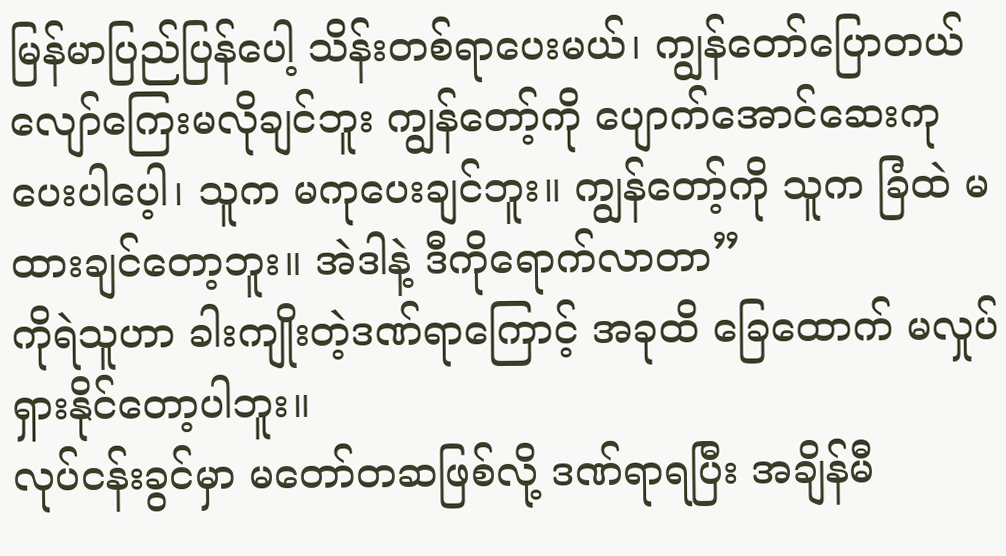မြန်မာပြည်ပြန်ပေါ့ သိန်းတစ်ရာပေးမယ်၊ ကျွန်တော်ပြောတယ် လျော်ကြေးမလိုချင်ဘူး ကျွန်တော့်ကို ပျောက်အောင်ဆေးကုပေးပါပေ့ါ၊ သူက မကုပေးချင်ဘူး။ ကျွန်တော့်ကို သူက ခြံထဲ မထားချင်တော့ဘူး။ အဲဒါနဲ့ ဒီကိုရောက်လာတာ”
ကိုရဲသူဟာ ခါးကျိုးတဲ့ဒဏ်ရာကြောင့် အခုထိ ခြေထောက် မလှုပ်ရှားနိုင်တော့ပါဘူး။
လုပ်ငန်းခွင်မှာ မတော်တဆဖြစ်လို့ ဒဏ်ရာရပြီး အချိန်မီ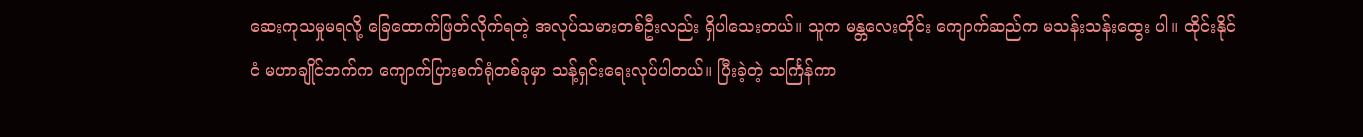ဆေးကုသမှုမရလို့ ခြေထောက်ဖြတ်လိုက်ရတဲ့ အလုပ်သမားတစ်ဦးလည်း ရှိပါသေးတယ်။ သူက မန္တလေးတိုင်း ကျောက်ဆည်က မသန်းသန်းထွေး ပါ။ ထိုင်းနိုင်ငံ မဟာချိုင်ဘက်က ကျောက်ပြားစက်ရုံတစ်ခုမှာ သန့်ရှင်းရေးလုပ်ပါတယ်။ ပြီးခဲ့တဲ့ သင်္ကြန်ကာ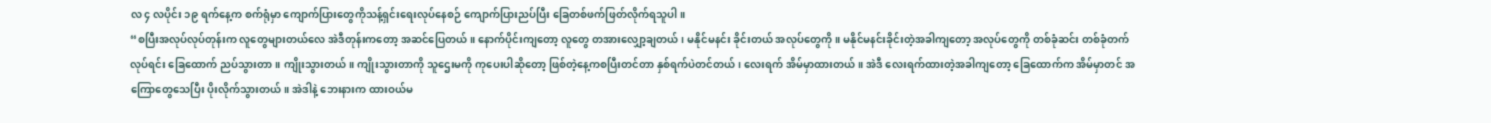လ ၄ လပိုင်း ၁၉ ရက်နေ့က စက်ရုံမှာ ကျောက်ပြားတွေကိုသန့်ရှင်းရေးလုပ်နေစဉ် ကျောက်ပြားညပ်ပြီး ခြေတစ်ဖက်ဖြတ်လိုက်ရသူပါ။
“စပြီးအလုပ်လုပ်တုန်းက လူတွေများတယ်လေ အဲဒီတုန်းကတော့ အဆင်ပြေတယ်။ နောက်ပိုင်းကျတော့ လူတွေ တအားလျှော့ချတယ်၊ မနိုင်မနင်း ခိုင်းတယ် အလုပ်တွေကို။ မနိုင်မနင်းခိုင်းတဲ့အခါကျတော့ အလုပ်တွေကို တစ်ခုံဆင်း တစ်ခုံတက်လုပ်ရင်း ခြေထောက် ညပ်သွားတာ။ ကျိုးသွားတယ်။ ကျိုးသွားတာကို သူဌေးမကို ကုပေးပါဆိုတော့ ဖြစ်တဲ့နေ့ကစပြီးတင်တာ နှစ်ရက်ပဲတင်တယ်၊ လေးရက် အိမ်မှာထားတယ်။ အဲဒီ လေးရက်ထားတဲ့အခါကျတော့ ခြေထောက်က အိမ်မှာတင် အကြောတွေသေပြီး ပိုးလိုက်သွားတယ်။ အဲဒါနဲ့ ဘေးနားက ထားဝယ်မ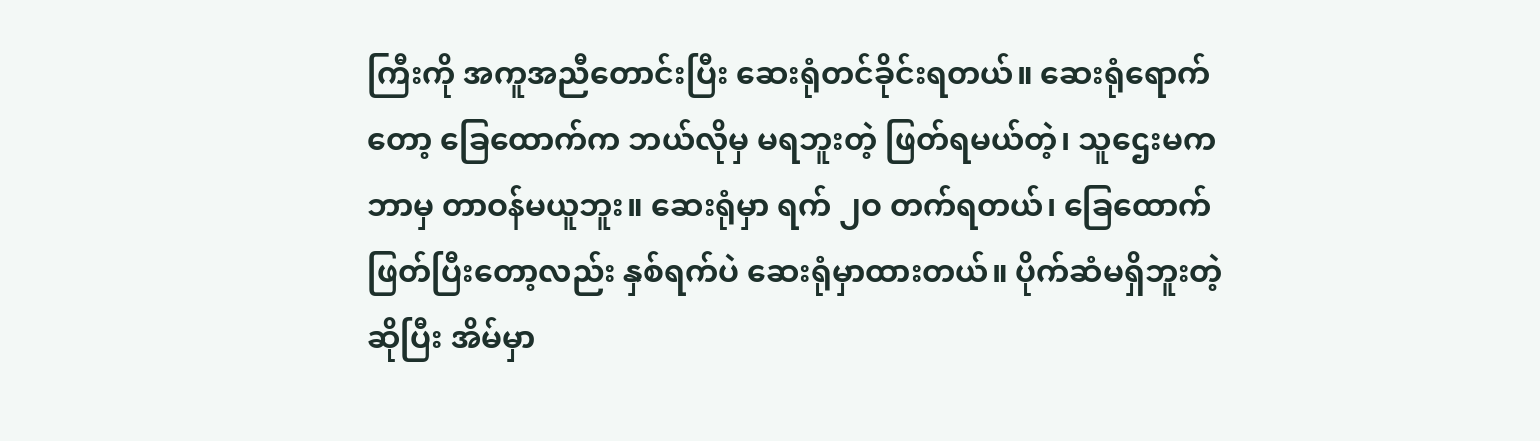ကြီးကို အကူအညီတောင်းပြီး ဆေးရုံတင်ခိုင်းရတယ်။ ဆေးရုံရောက်တော့ ခြေထောက်က ဘယ်လိုမှ မရဘူးတဲ့ ဖြတ်ရမယ်တဲ့၊ သူဌေးမက ဘာမှ တာဝန်မယူဘူး။ ဆေးရုံမှာ ရက် ၂ဝ တက်ရတယ်၊ ခြေထောက်ဖြတ်ပြီးတော့လည်း နှစ်ရက်ပဲ ဆေးရုံမှာထားတယ်။ ပိုက်ဆံမရှိဘူးတဲ့ဆိုပြီး အိမ်မှာ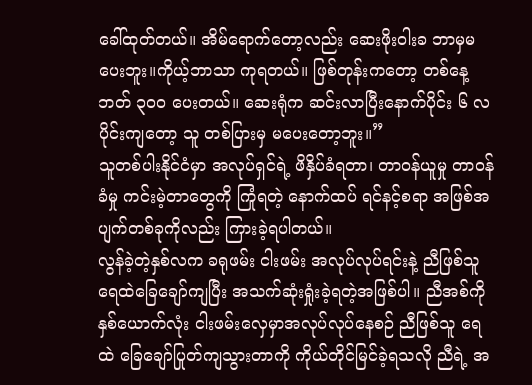ခေါ်ထုတ်တယ်။ အိမ်ရောက်တော့လည်း ဆေးဖိုးဝါးခ ဘာမှမပေးဘူး။ကိုယ့်ဘာသာ ကုရတယ်။ ဖြစ်တုန်းကတော့ တစ်နေ့ ဘတ် ၃၀၀ ပေးတယ်။ ဆေးရုံက ဆင်းလာပြီးနောက်ပိုင်း ၆ လပိုင်းကျတော့ သူ တစ်ပြားမှ မပေးတော့ဘူး။”
သူတစ်ပါးနိုင်ငံမှာ အလုပ်ရှင်ရဲ့ ဖိနှိပ်ခံရတာ၊ တာဝန်ယူမှု တာဝန်ခံမှု ကင်းမဲ့တာတွေကို ကြုံရတဲ့ နောက်ထပ် ရင်နင့်စရာ အဖြစ်အပျက်တစ်ခုကိုလည်း ကြားခဲ့ရပါတယ်။
လွန်ခဲ့တဲ့နှစ်လက ခရုဖမ်း ငါးဖမ်း အလုပ်လုပ်ရင်းနဲ့ ညီဖြစ်သူ ရေထဲခြေချော်ကျပြီး အသက်ဆုံးရှုံးခဲ့ရတဲ့အဖြစ်ပါ။ ညီအစ်ကို နှစ်ယောက်လုံး ငါးဖမ်းလှေမှာအလုပ်လုပ်နေစဉ် ညီဖြစ်သူ ရေထဲ ခြေချော်ပြုတ်ကျသွားတာကို ကိုယ်တိုင်မြင်ခဲ့ရသလို ညီရဲ့ အ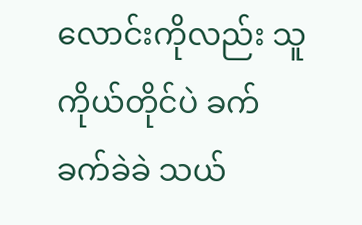လောင်းကိုလည်း သူကိုယ်တိုင်ပဲ ခက်ခက်ခဲခဲ သယ်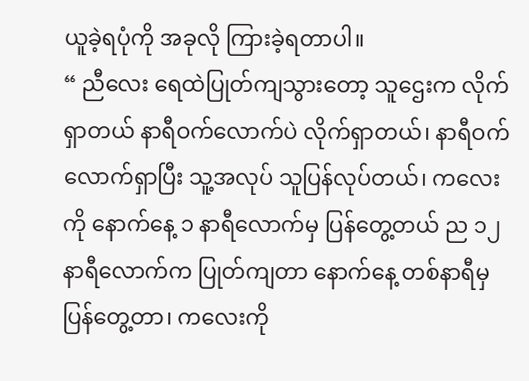ယူခဲ့ရပုံကို အခုလို ကြားခဲ့ရတာပါ။
“ ညီလေး ရေထဲပြုတ်ကျသွားတော့ သူဌေးက လိုက်ရှာတယ် နာရီဝက်လောက်ပဲ လိုက်ရှာတယ်၊ နာရီဝက်လောက်ရှာပြီး သူ့အလုပ် သူပြန်လုပ်တယ်၊ ကလေးကို နောက်နေ့ ၁ နာရီလောက်မှ ပြန်တွေ့တယ် ည ၁၂ နာရီလောက်က ပြုတ်ကျတာ နောက်နေ့ တစ်နာရီမှ ပြန်တွေ့တာ၊ ကလေးကို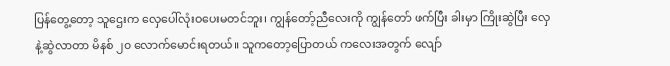ပြန်တွေ့တော့ သူဌေးက လှေပေါ်လုံးဝပေးမတင်ဘူး၊ ကျွန်တော့်ညီလေးကို ကျွန်တော် ဖက်ပြီး ခါးမှာ ကြိုးဆွဲပြီး လှေနဲ့ဆွဲလာတာ မိနစ် ၂၀ လောက်မောင်းရတယ်။ သူကတော့ပြောတယ် ကလေးအတွက် လျော်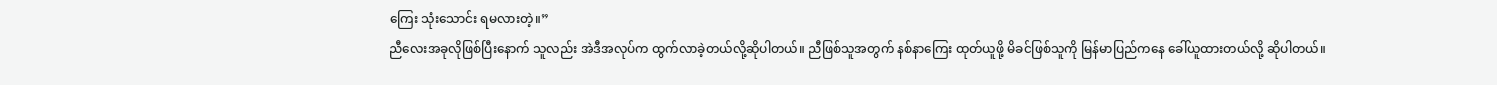ကြေး သုံးသောင်း ရမလားတဲ့။”
ညီလေးအခုလိုဖြစ်ပြီးနောက် သူလည်း အဲဒီအလုပ်က ထွက်လာခဲ့တယ်လို့ဆိုပါတယ်။ ညီဖြစ်သူအတွက် နစ်နာကြေး ထုတ်ယူဖို့ မိခင်ဖြစ်သူကို မြန်မာပြည်ကနေ ခေါ်ယူထားတယ်လို့ ဆိုပါတယ်။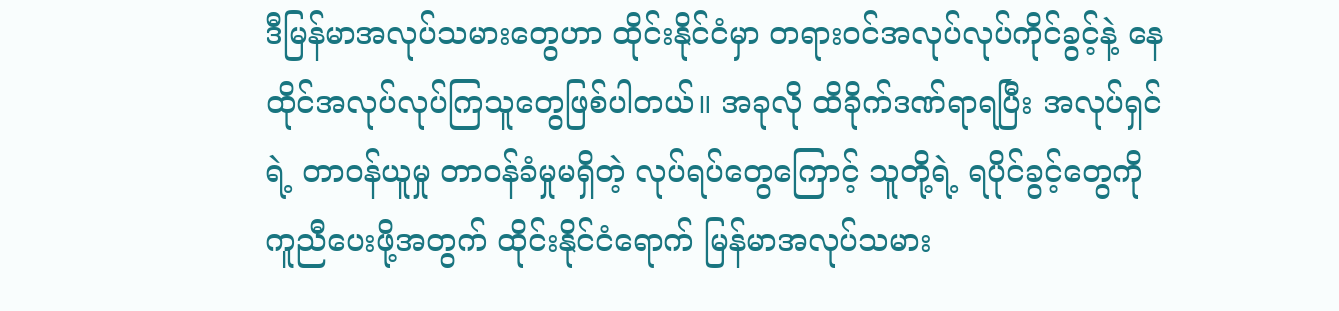ဒီမြန်မာအလုပ်သမားတွေဟာ ထိုင်းနိုင်ငံမှာ တရားဝင်အလုပ်လုပ်ကိုင်ခွင့်နဲ့ နေထိုင်အလုပ်လုပ်ကြသူတွေဖြစ်ပါတယ်။ အခုလို ထိခိုက်ဒဏ်ရာရပြီး အလုပ်ရှင်ရဲ့ တာဝန်ယူမှု တာဝန်ခံမှုမရှိတဲ့ လုပ်ရပ်တွေကြောင့် သူတို့ရဲ့ ရပိုင်ခွင့်တွေကို ကူညီပေးဖို့အတွက် ထိုင်းနိုင်ငံရောက် မြန်မာအလုပ်သမား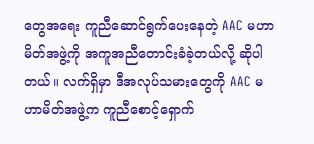တွေအရေး ကူညီဆောင်ရွက်ပေးနေတဲ့ AAC မဟာမိတ်အဖွဲ့ကို အကူအညီတောင်းခံခဲ့တယ်လို့ ဆိုပါတယ်။ လက်ရှိမှာ ဒီအလုပ်သမားတွေကို AAC မဟာမိတ်အဖွဲ့က ကူညီစောင့်ရှောက်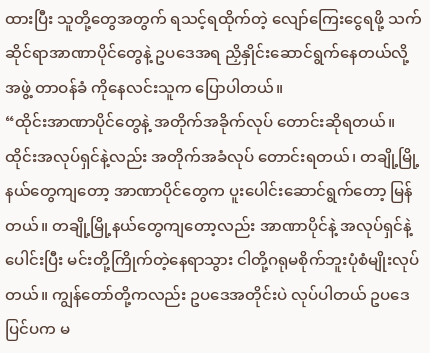ထားပြီး သူတို့တွေအတွက် ရသင့်ရထိုက်တဲ့ လျော်ကြေးငွေရဖို့ သက်ဆိုင်ရာအာဏာပိုင်တွေနဲ့ ဥပဒေအရ ညှိနှိုင်းဆောင်ရွက်နေတယ်လို့ အဖွဲ့ တာဝန်ခံ ကိုနေလင်းသူက ပြောပါတယ်။
“ထိုင်းအာဏာပိုင်တွေနဲ့ အတိုက်အခိုက်လုပ် တောင်းဆိုရတယ်။ ထိုင်းအလုပ်ရှင်နဲ့လည်း အတိုက်အခံလုပ် တောင်းရတယ်၊ တချို့မြို့နယ်တွေကျတော့ အာဏာပိုင်တွေက ပူးပေါင်းဆောင်ရွက်တော့ မြန်တယ်။ တချို့မြို့နယ်တွေကျတော့လည်း အာဏာပိုင်နဲ့ အလုပ်ရှင်နဲ့ပေါင်းပြီး မင်းတို့ကြိုက်တဲ့နေရာသွား ငါတို့ဂရုမစိုက်ဘူးပုံစံမျိုးလုပ်တယ်။ ကျွန်တော်တို့ကလည်း ဥပဒေအတိုင်းပဲ လုပ်ပါတယ် ဥပဒေပြင်ပက မ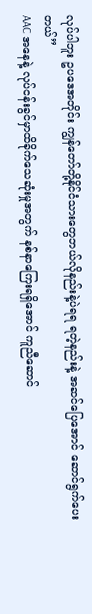လုပ်ပါဘူး ဥပဒေအတိုင်း ကျွန်တော်တို့နိုင်ငံသားတွေဘယ်လိုနည်းနဲ့ပဲရရ ရတဲ့နည်းနဲ့ အဆင်ပြေအောင် ဆောင်ရွက်ပေးတယ်”
AAC အနေနဲ့ လုပ်ငန်းခွင်မှာထိခိုက်သေဆုံးမှုအတွက် နစ်နာကြေးရရှိအောင် ကူညီဆောင်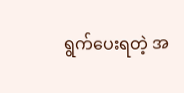ရွက်ပေးရတဲ့ အ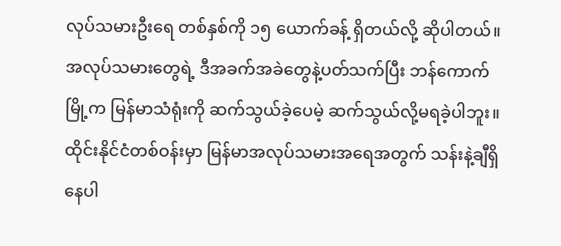လုပ်သမားဦးရေ တစ်နှစ်ကို ၁၅ ယောက်ခန့် ရှိတယ်လို့ ဆိုပါတယ်။
အလုပ်သမားတွေရဲ့ ဒီအခက်အခဲတွေနဲ့ပတ်သက်ပြီး ဘန်ကောက်မြို့က မြန်မာသံရုံးကို ဆက်သွယ်ခဲ့ပေမဲ့ ဆက်သွယ်လို့မရခဲ့ပါဘူး။ ထိုင်းနိုင်ငံတစ်ဝန်းမှာ မြန်မာအလုပ်သမားအရေအတွက် သန်းနဲ့ချီရှိနေပါ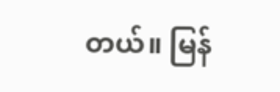တယ်။ မြန်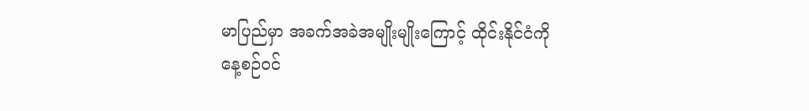မာပြည်မှာ အခက်အခဲအမျိုးမျိုးကြောင့် ထိုင်းနိုင်ငံကို နေ့စဉ်ဝင်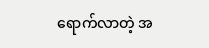ရောက်လာတဲ့ အ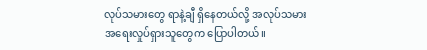လုပ်သမားတွေ ရာနဲ့ချီ ရှိနေတယ်လို့ အလုပ်သမားအရေးလှုပ်ရှားသူတွေက ပြောပါတယ်။